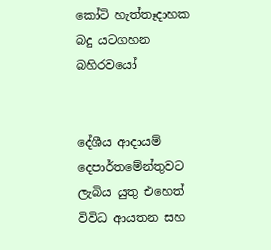කෝටි හැත්තෑදාහක බදු යටගහන බහිරවයෝ


දේශීය ආදායම් දෙපාර්තමේන්තුවට ලැබිය යුතු එහෙත් විවිධ ආයතන සහ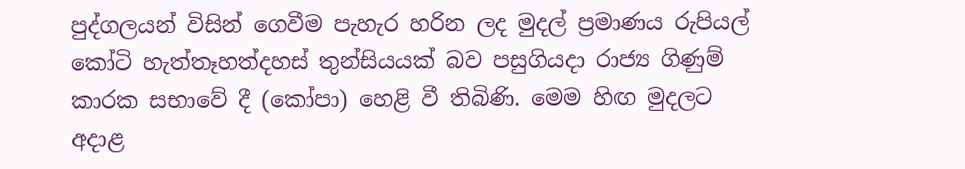පුද්ගලයන් විසින් ගෙවීම පැහැර හරින ලද මුදල් ප්‍රමාණය රුපියල් කෝටි හැත්තෑහත්දහස් තුන්සියයක් බව පසුගියදා රාජ්‍ය ගිණුම් කාරක සභාවේ දී (කෝපා) හෙළි වී තිබිණි. මෙම හිඟ මුදලට අදාළ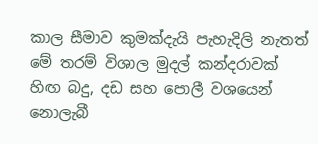කාල සීමාව කුමක්දැයි පැහැදිලි නැතත් මේ තරම් විශාල මුදල් කන්දරාවක් හිඟ බදු, දඩ සහ පොලී වශයෙන් නොලැබී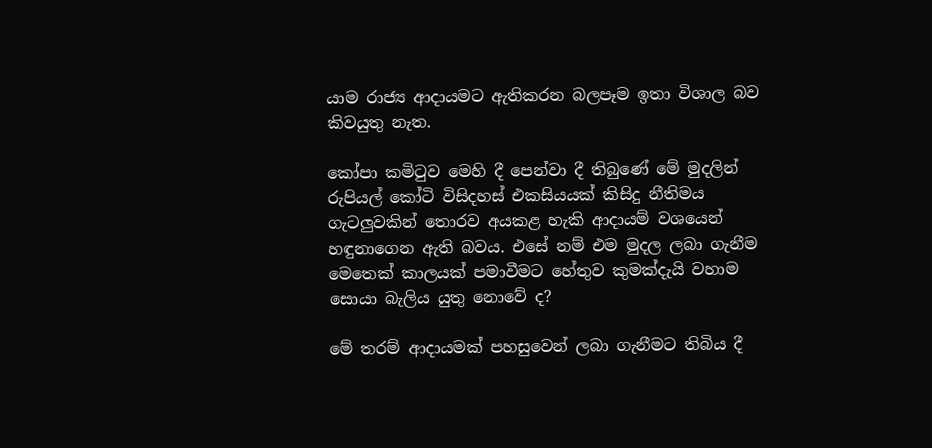යාම රාජ්‍ය ආදායමට ඇතිකරන බලපෑම ඉතා විශාල බව කිවයුතු නැත.

කෝපා කමිටුව මෙහි දී පෙන්වා දී තිබුණේ මේ මුදලින් රුපියල් කෝටි විසිදහස් එකසියයක් කිසිදු නීතිමය ගැටලු‍වකින් තොරව අයකළ හැකි ආදායම් වශයෙන් හඳුනාගෙන ඇති බවය. එසේ නම් එම මුදල ලබා ගැනීම මෙතෙක් කාලයක් පමාවීමට හේතුව කුමක්දැයි වහාම සොයා බැලිය යුතු නොවේ ද?

මේ තරම් ආදායමක් පහසුවෙන් ලබා ගැනීමට තිබිය දී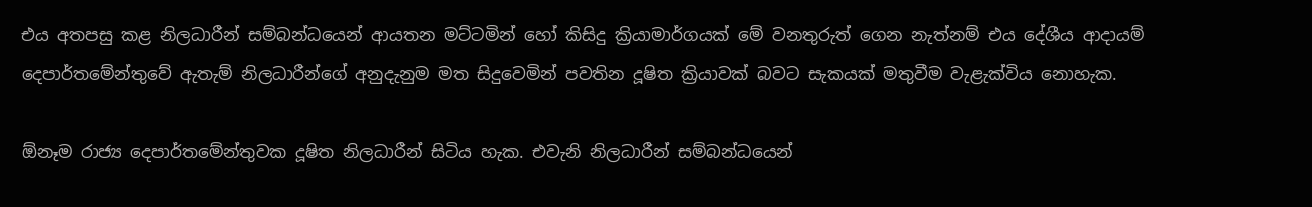එය අතපසු කළ නිලධාරීන් සම්බන්ධයෙන් ආයතන මට්ටමින් හෝ කිසිදු ක්‍රියාමාර්ගයක් මේ වනතුරුත් ගෙන නැත්නම් එය දේශීය ආදායම් දෙපාර්තමේන්තුවේ ඇතැම් නිලධාරීන්ගේ අනුදැනුම මත සිදුවෙමින් පවතින දූෂිත ක්‍රියාවක් බවට සැකයක් මතුවීම වැළැක්විය නොහැක.

ඕනෑම රාජ්‍ය දෙපාර්තමේන්තුවක දූෂිත නිලධාරීන් සිටිය හැක. එවැනි නිලධාරීන් සම්බන්ධයෙන්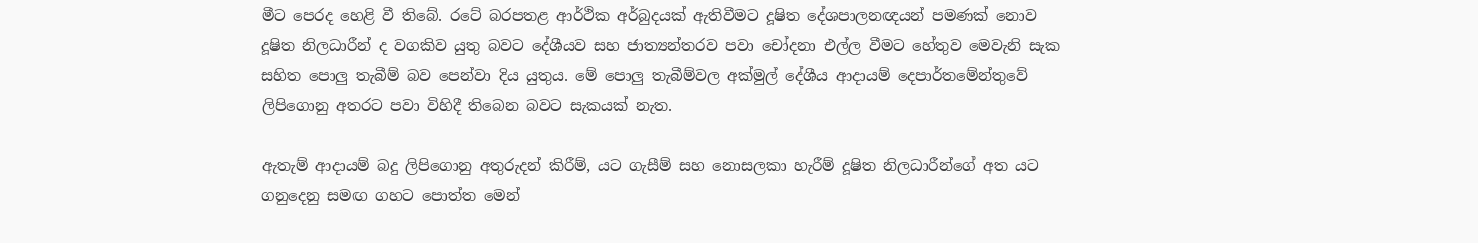මීට පෙරද හෙළි වී තිබේ. රටේ බරපතළ ආර්ථික අර්බුදයක් ඇතිවීමට දූෂිත දේශපාලනඥයන් පමණක් නොව දූෂිත නිලධාරීන් ද වගකිව යුතු බවට දේශීයව සහ ජාත්‍යන්තරව පවා චෝදනා එල්ල වීමට හේතුව මෙවැනි සැක සහිත පොලු‍ තැබීම් බව පෙන්වා දිය යුතුය. මේ පොලු‍ තැබීම්වල අක්මුල් දේශීය ආදායම් දෙපාර්තමේන්තුවේ ලිපිගොනු අතරට පවා විහිදී තිබෙන බවට සැකයක් නැත.

ඇතැම් ආදායම් බදු ලිපිගොනු අතුරුදන් කිරීම්, යට ගැසීම් සහ නොසලකා හැරීම් දූෂිත නිලධාරීන්ගේ අත යට ගනුදෙනු සමඟ ගහට පොත්ත මෙන්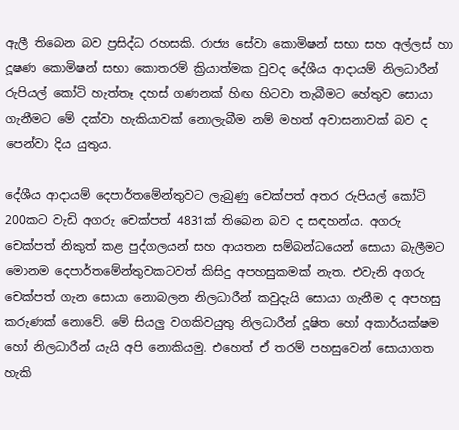ඇලී තිබෙන බව ප්‍රසිද්ධ රහසකි. රාජ්‍ය සේවා කොමිෂන් සභා සහ අල්ලස් හා දූෂණ කොමිෂන් සභා කොතරම් ක්‍රියාත්මක වුවද දේශීය ආදායම් නිලධාරීන් රුපියල් කෝටි හැත්තෑ දහස් ගණනක් හිඟ හිටවා තැබීමට හේතුව සොයා ගැනීමට මේ දක්වා හැකියාවක් නොලැබීම නම් මහත් අවාසනාවක් බව ද පෙන්වා දිය යුතුය.

දේශීය ආදායම් දෙපාර්තමේන්තුවට ලැබුණු චෙක්පත් අතර රුපියල් කෝටි 200කට වැඩි අගරු චෙක්පත් 4831ක් තිබෙන බව ද සඳහන්ය. අගරු චෙක්පත් නිකුත් කළ පුද්ගලයන් සහ ආයතන සම්බන්ධයෙන් සොයා බැලීමට මොනම දෙපාර්තමේන්තුවකටවත් කිසිදු අපහසුකමක් නැත. එවැනි අගරු චෙක්පත් ගැන සොයා නොබලන නිලධාරීන් කවුදැයි සොයා ගැනීම ද අපහසු කරුණක් නොවේ. මේ සියලු‍ වගකිවයුතු නිලධාරීන් දූෂිත හෝ අකාර්යක්ෂම හෝ නිලධාරීන් යැයි අපි නොකියමු. එහෙත් ඒ තරම් පහසුවෙන් සොයාගත හැකි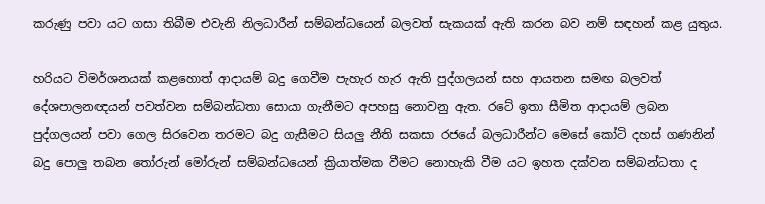කරුණු පවා යට ගසා තිබීම එවැනි නිලධාරීන් සම්බන්ධයෙන් බලවත් සැකයක් ඇති කරන බව නම් සඳහන් කළ යුතුය.

හරියට විමර්ශනයක් කළහොත් ආදායම් බදු ගෙවීම පැහැර හැර ඇති පුද්ගලයන් සහ ආයතන සමඟ බලවත් දේශපාලනඥයන් පවත්වන සම්බන්ධතා සොයා ගැනීමට අපහසු නොවනු ඇත. රටේ ඉතා සීමිත ආදායම් ලබන පුද්ගලයන් පවා ගෙල සිරවෙන තරමට බදු ගැසීමට සියලු‍ නීති සකසා රජයේ බලධාරීන්ට මෙසේ කෝටි දහස් ගණනින් බදු පොලු‍ තබන තෝරුන් මෝරුන් සම්බන්ධයෙන් ක්‍රියාත්මක වීමට නොහැකි වීම යට ඉහත දක්වන සම්බන්ධතා ද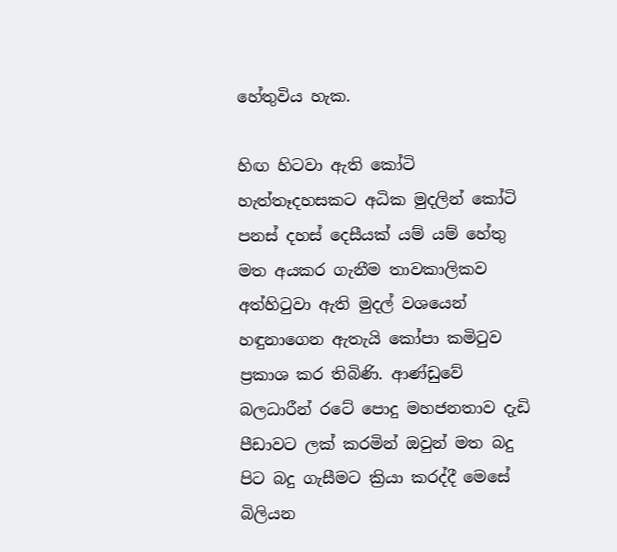හේතුවිය හැක.

හිඟ හිටවා ඇති කෝටි හැත්තෑදහසකට අධික මුදලින් කෝටි පනස් දහස් දෙසීයක් යම් යම් හේතු මත අයකර ගැනීම තාවකාලිකව අත්හිටුවා ඇති මුදල් වශයෙන් හඳුනාගෙන ඇතැයි කෝපා කමිටුව ප්‍රකාශ කර තිබිණි. ආණ්ඩුවේ බලධාරීන් රටේ පොදු මහජනතාව දැඩි පීඩාවට ලක් කරමින් ඔවුන් මත බදු පිට බදු ගැසීමට ක්‍රියා කරද්දී මෙසේ බිලියන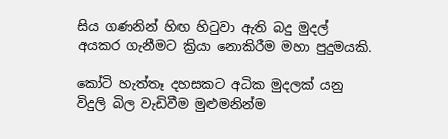සිය ගණනින් හිඟ හිටුවා ඇති බදු මුදල් අයකර ගැනීමට ක්‍රියා නොකිරීම මහා පුදුමයකි.

කෝටි හැත්තෑ දහසකට අධික මුදලක් යනු විදුලි බිල වැඩිවීම මුළුමනින්ම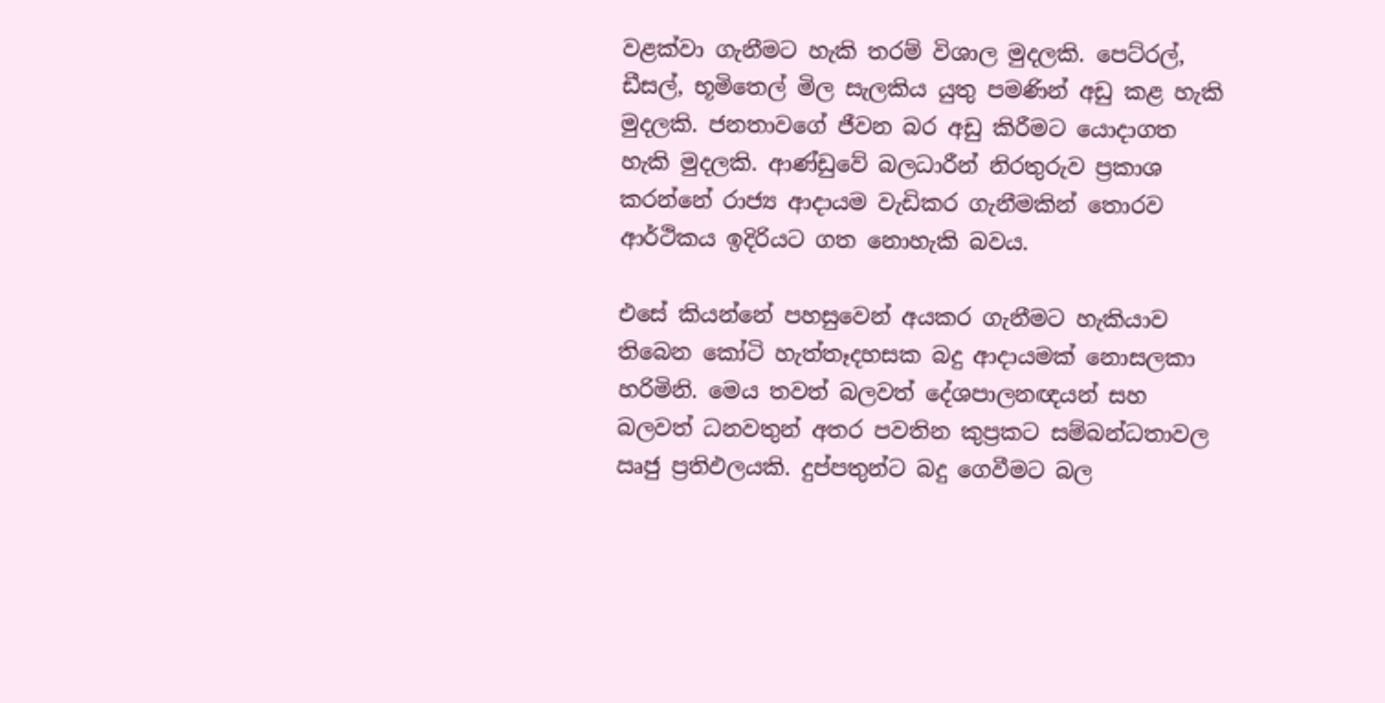වළක්වා ගැනීමට හැකි තරම් විශාල මුදලකි. පෙට්රල්, ඩීසල්, භූමිතෙල් මිල සැලකිය යුතු පමණින් අඩු කළ හැකි මුදලකි. ජනතාවගේ ජීවන බර අඩු කිරීමට යොදාගත හැකි මුදලකි. ආණ්ඩුවේ බලධාරීන් නිරතුරුව ප්‍රකාශ කරන්නේ රාජ්‍ය ආදායම වැඩිකර ගැනීමකින් තොරව ආර්ථිකය ඉදිරියට ගත නොහැකි බවය.

එසේ කියන්නේ පහසුවෙන් අයකර ගැනීමට හැකියාව තිබෙන කෝටි හැත්තෑදහසක බදු ආදායමක් නොසලකා හරිමිනි. මෙය තවත් බලවත් දේශපාලනඥයන් සහ බලවත් ධනවතුන් අතර පවතින කුප්‍රකට සම්බන්ධතාවල ඍජු ප්‍රතිඵලයකි. දුප්පතුන්ට බදු ගෙවීමට බල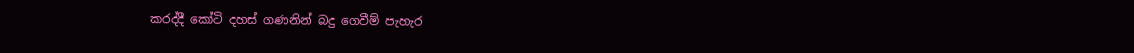කරද්දී කෝටි දහස් ගණනින් බදු ගෙවීම් පැහැර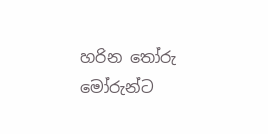හරින තෝරු මෝරුන්ට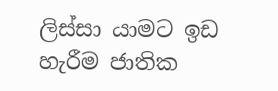ලිස්සා යාමට ඉඩ හැරීම ජාතික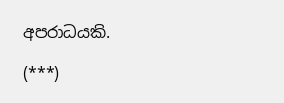අපරාධයකි.

(***)